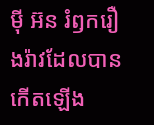ម៉ី អ៊ន រំឭករឿងរ៉ាវដែលបានកើតឡើង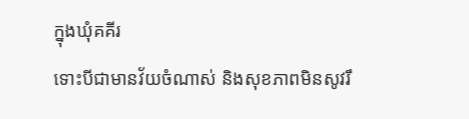ក្នុងឃុំគគីរ
ទោះបីជាមានវ័យចំណាស់ និងសុខភាពមិនសូវរឹ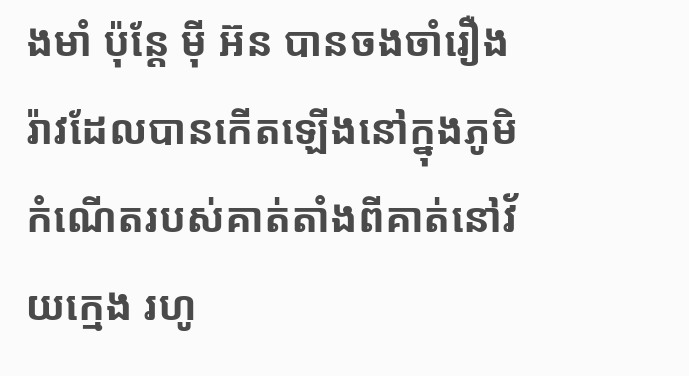ងមាំ ប៉ុន្តែ ម៉ី អ៊ន បានចងចាំរឿងរ៉ាវដែលបានកើតឡើងនៅក្នុងភូមិកំណើតរបស់គាត់តាំងពីគាត់នៅវ័យក្មេង រហូ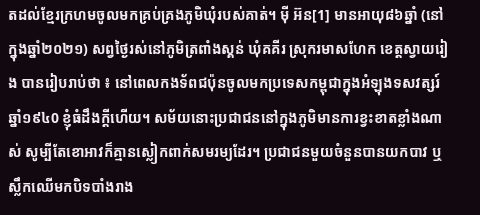តដល់ខ្មែរក្រហមចូលមកគ្រប់គ្រងភូមិឃុំរបស់គាត់។ ម៉ី អ៊ន[1] មានអាយុ៨៦ឆ្នាំ (នៅក្នុងឆ្នាំ២០២១) សព្វថ្ងៃរស់នៅភូមិត្រពាំងស្គន់ ឃុំគគីរ ស្រុករមាសហែក ខេត្តស្វាយរៀង បានរៀបរាប់ថា ៖ នៅពេលកងទ័ពជប៉ុនចូលមកប្រទេសកម្ពុជាក្នុងអំឡុងទសវត្សរ៍ឆ្នាំ១៩៤0 ខ្ញុំធំដឹងក្តីហើយ។ សម័យនោះប្រជាជននៅក្នុងភូមិមានការខ្វះខាតខ្លាំងណាស់ សូម្បីតែខោអាវក៏គ្មានស្លៀកពាក់សមរម្យដែរ។ ប្រជាជនមួយចំនួនបានយកបាវ ឬស្លឹកឈើមកបិទបាំងរាង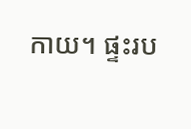កាយ។ ផ្ទះរប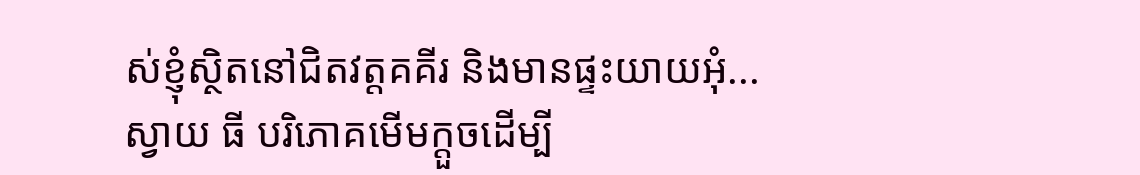ស់ខ្ញុំស្ថិតនៅជិតវត្តគគីរ និងមានផ្ទះយាយអុំ...
ស្វាយ ធី បរិភោគមើមក្ដួចដើម្បី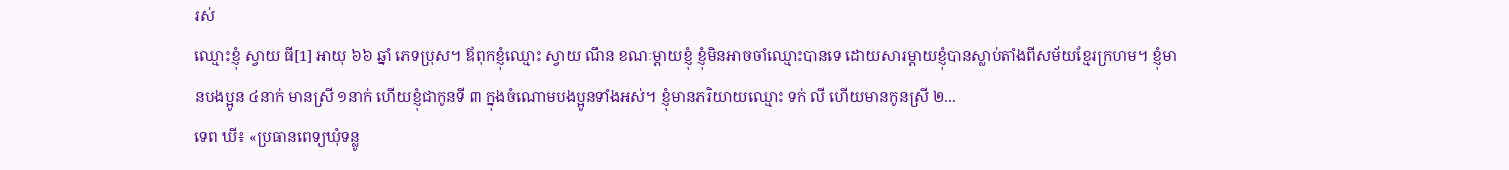រស់
ឈ្មោះខ្ញុំ ស្វាយ ធី[1] អាយុ ៦៦ ឆ្នាំ ភេទប្រុស។ ឪពុកខ្ញុំឈ្មោះ ស្វាយ ណឹន ខណៈម្ដាយខ្ញុំ ខ្ញុំមិនអាចចាំឈ្មោះបានទេ ដោយសារម្ដាយខ្ញុំបានស្លាប់តាំងពីសម័យខ្មែរក្រហម។ ខ្ញុំមានបងប្អូន ៤នាក់ មានស្រី ១នាក់ ហើយខ្ញុំជាកូនទី ៣ ក្នុងចំណោមបងប្អូនទាំងអស់។ ខ្ញុំមានភរិយាយឈ្មោះ ទក់ លី ហើយមានកូនស្រី ២...
ទេព ឃី៖ «ប្រធានពេទ្យឃុំទន្លូ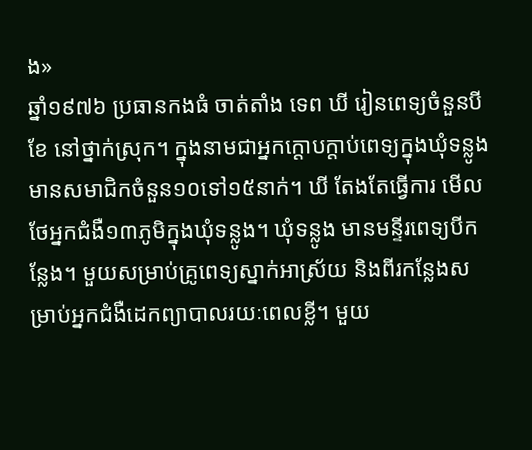ង»
ឆ្នាំ១៩៧៦ ប្រធានកងធំ ចាត់តាំង ទេព ឃី រៀនពេទ្យចំនួនបីខែ នៅថ្នាក់ស្រុក។ ក្នុងនាមជាអ្នកក្តោបក្តាប់ពេទ្យក្នុងឃុំទន្លូង មានសមាជិកចំនួន១០ទៅ១៥នាក់។ ឃី តែងតែធ្វើការ មើលថែអ្នកជំងឺ១៣ភូមិក្នុងឃុំទន្លូង។ ឃុំទន្លូង មានមន្ទីរពេទ្យបីកន្លែង។ មួយសម្រាប់គ្រូពេទ្យស្នាក់អាស្រ័យ និងពីរកន្លែងសម្រាប់អ្នកជំងឺដេកព្យាបាលរយៈពេលខ្លី។ មួយ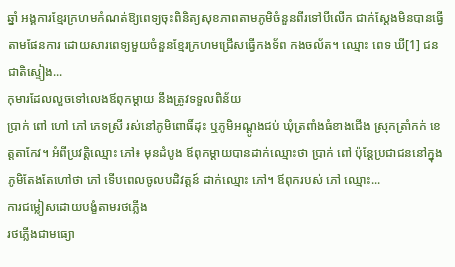ឆ្នាំ អង្គការខ្មែរក្រហមកំណត់ឱ្យពេទ្យចុះពិនិត្យសុខភាពតាមភូមិចំនួនពីរទៅបីលើក ជាក់ស្តែងមិនបានធ្វើតាមផែនការ ដោយសារពេទ្យមួយចំនួនខ្មែរក្រហមជ្រើសធ្វើកងទ័ព កងចល័ត។ ឈ្មោះ ពេទ ឃី[1] ជនជាតិស្ទៀង...
កុមារដែលលួចទៅលេងឪពុកម្ដាយ នឹងត្រូវទទួលពិន័យ
ប្រាក់ ពៅ ហៅ ភៅ ភេទស្រី រស់នៅភូមិពោធិ៍ដុះ ឬភូមិអណ្ដូងជប់ ឃុំត្រពាំងធំខាងជើង ស្រុកត្រាំកក់ ខេត្តតាកែវ។ អំពីប្រវត្តិឈ្មោះ ភៅ៖ មុនដំបូង ឪពុកម្ដាយបានដាក់ឈ្មោះថា ប្រាក់ ពៅ ប៉ុន្តែប្រជាជននៅក្នុងភូមិតែងតែហៅថា ភៅ ទើបពេលចូលបដិវត្តន៍ ដាក់ឈ្មោះ ភៅ។ ឪពុករបស់ ភៅ ឈ្មោះ...
ការជម្លៀសដោយបង្ខំតាមរថភ្លើង
រថភ្លើងជាមធ្យោ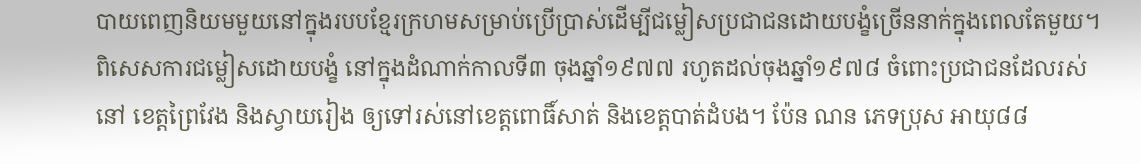បាយពេញនិយមមួយនៅក្នុងរបបខ្មែរក្រហមសម្រាប់ប្រើប្រាស់ដើម្បីជម្លៀសប្រជាជនដោយបង្ខំច្រើននាក់ក្នុងពេលតែមួយ។ ពិសេសការជម្លៀសដោយបង្ខំ នៅក្នុងដំណាក់កាលទី៣ ចុងឆ្នាំ១៩៧៧ រហូតដល់ចុងឆ្នាំ១៩៧៨ ចំពោះប្រជាជនដែលរស់នៅ ខេត្តព្រៃវែង និងស្វាយរៀង ឲ្យទៅរស់នៅខេត្តពោធិ៍សាត់ និងខេត្តបាត់ដំបង។ ប៉ែន ណន ភេទប្រុស អាយុ៨៨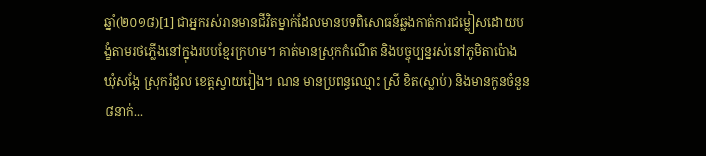ឆ្នាំ(២០១៨)[1] ជាអ្នករស់រានមានជីវិតម្នាក់ដែលមានបទពិសោធន៍ឆ្លងកាត់ការជម្លៀសដោយបង្ខំតាមរថភ្លើងនៅក្នុងរបបខ្មែរក្រហម។ គាត់មានស្រុកកំណើត និងបច្ចុប្បន្នរស់នៅភូមិតាប៉ោង ឃុំសង្កែ ស្រុករំដួល ខេត្តស្វាយរៀង។ ណន មានប្រពន្ធឈ្មោះ ស្រី ខិត(ស្លាប់) និងមានកូនចំនួន៨នាក់...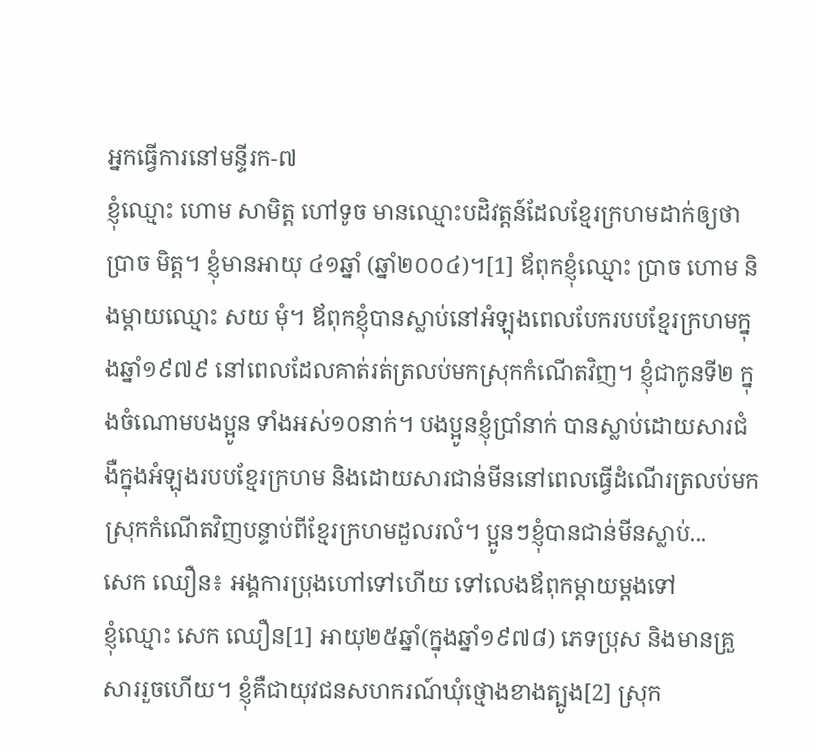អ្នកធ្វើការនៅមន្ទីរក-៧
ខ្ញុំឈ្មោះ ហោម សាមិត្ត ហៅទូច មានឈ្មោះបដិវត្តន៍ដែលខ្មែរក្រហមដាក់ឲ្យថា ប្រាច មិត្ត។ ខ្ញុំមានអាយុ ៤១ឆ្នាំ (ឆ្នាំ២០០៤)។[1] ឪពុកខ្ញុំឈ្មោះ ប្រាច ហោម និងម្តាយឈ្មោះ សយ មុំ។ ឪពុកខ្ញុំបានស្លាប់នៅអំឡុងពេលបែករបបខ្មែរក្រហមក្នុងឆ្នាំ១៩៧៩ នៅពេលដែលគាត់រត់ត្រលប់មកស្រុកកំណើតវិញ។ ខ្ញុំជាកូនទី២ ក្នុងចំណោមបងប្អូន ទាំងអស់១០នាក់។ បងប្អូនខ្ញុំប្រាំនាក់ បានស្លាប់ដោយសារជំងឺក្នុងអំឡុងរបបខ្មែរក្រហម និងដោយសារជាន់មីននៅពេលធ្វើដំណើរត្រលប់មកស្រុកកំណើតវិញបន្ទាប់ពីខ្មែរក្រហមដួលរលំ។ ប្អូនៗខ្ញុំបានជាន់មីនស្លាប់...
សេក ឈឿន៖ អង្គការប្រុងហៅទៅហើយ ទៅលេងឪពុកម្ដាយម្ដងទៅ
ខ្ញុំឈ្មោះ សេក ឈឿន[1] អាយុ២៥ឆ្នាំ(ក្នុងឆ្នាំ១៩៧៨) ភេទប្រុស និងមានគ្រួសាររួចហើយ។ ខ្ញុំគឺជាយុវជនសហករណ៍ឃុំថ្មោងខាងត្បូង[2] ស្រុក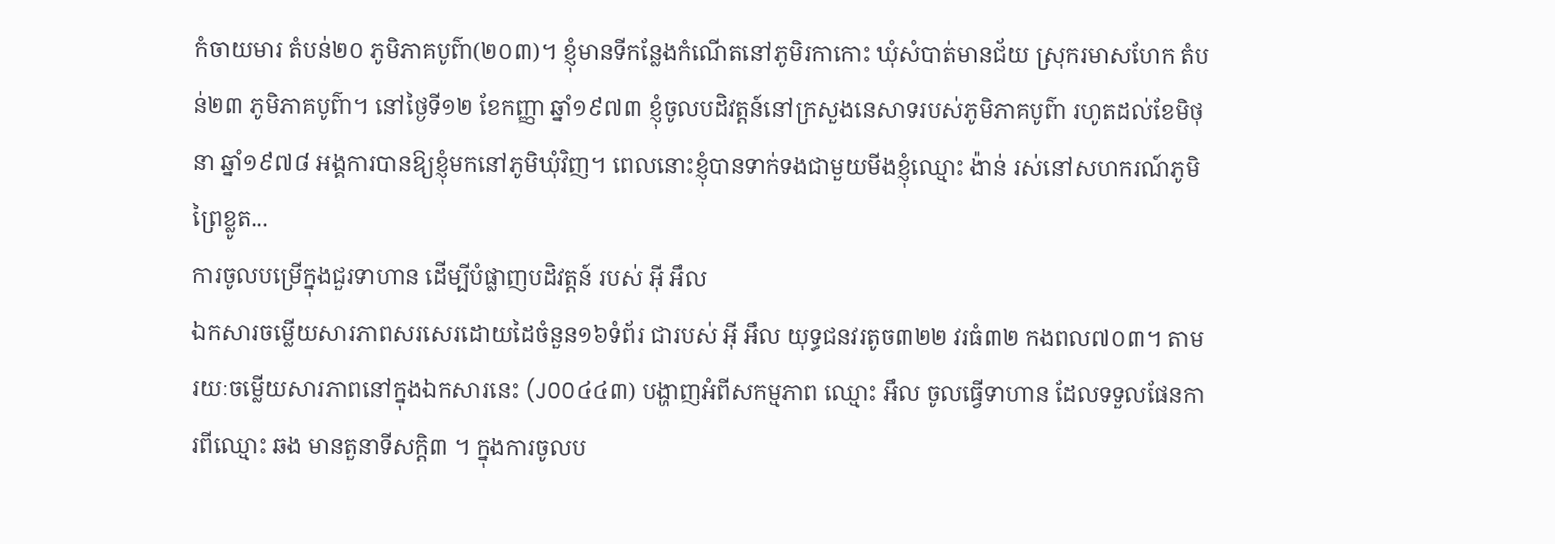កំចាយមារ តំបន់២០ ភូមិភាគបូព៌ា(២០៣)។ ខ្ញុំមានទីកន្លែងកំណើតនៅភូមិរកាកោះ ឃុំសំបាត់មានជ័យ ស្រុករមាសហែក តំបន់២៣ ភូមិភាគបូព៌ា។ នៅថ្ងៃទី១២ ខែកញ្ញា ឆ្នាំ១៩៧៣ ខ្ញុំចូលបដិវត្តន៍នៅក្រសួងនេសាទរបស់ភូមិភាគបូព៌ា រហូតដល់ខែមិថុនា ឆ្នាំ១៩៧៨ អង្គការបានឱ្យខ្ញុំមកនៅភូមិឃុំវិញ។ ពេលនោះខ្ញុំបានទាក់ទងជាមួយមីងខ្ញុំឈ្មោះ ង៉ាន់ រស់នៅសហករណ៍ភូមិព្រៃខ្លូត...
ការចូលបម្រើក្នុងជួរទាហាន ដើម្បីបំផ្លាញបដិវត្តន៍ របស់ អ៊ី អឹល
ឯកសារចម្លើយសារភាពសរសេរដោយដៃចំនួន១៦ទំព័រ ជារបស់ អ៊ី អឹល យុទ្ធជនវរតូច៣២២ វរធំ៣២ កងពល៧០៣។ តាមរយៈចម្លើយសារភាពនៅក្នុងឯកសារនេះ (J00៤៤៣) បង្ហាញអំពីសកម្មភាព ឈ្មោះ អឹល ចូលធ្វើទាហាន ដែលទទួលផែនការពីឈ្មោះ ឆង មានតួនាទីសក្ដិ៣ ។ ក្នុងការចូលប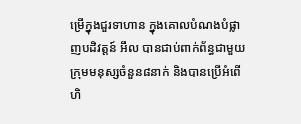ម្រើក្នុងជួរទាហាន ក្នុងគោលបំណងបំផ្លាញបដិវត្តន៍ អឹល បានជាប់ពាក់ព័ន្ធជាមួយក្រុមមនុស្សចំនួន៨នាក់ និងបានប្រើអំពើហិ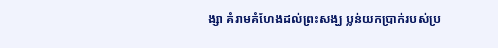ង្សា គំរាមគំហែងដល់ព្រះសង្ឃ ប្លន់យកប្រាក់របស់ប្រ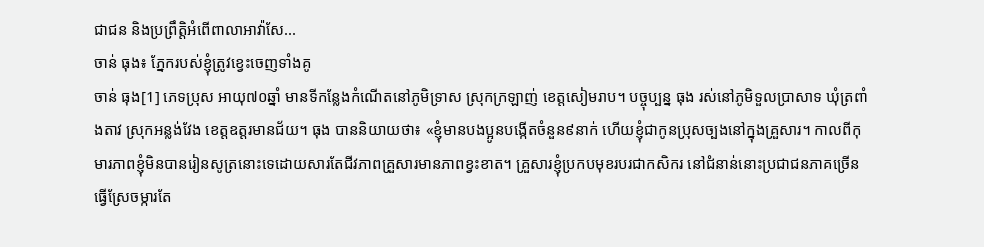ជាជន និងប្រព្រឹត្តិអំពើពាលាអាវ៉ាសែ...
ចាន់ ធុង៖ ភ្នែករបស់ខ្ញុំត្រូវខ្វេះចេញទាំងគូ
ចាន់ ធុង[1] ភេទប្រុស អាយុ៧០ឆ្នាំ មានទីកន្លែងកំណើតនៅភូមិទ្រាស ស្រុកក្រឡាញ់ ខេត្តសៀមរាប។ បច្ចុប្បន្ន ធុង រស់នៅភូមិទួលប្រាសាទ ឃុំត្រពាំងតាវ ស្រុកអន្លង់វែង ខេត្តឧត្តរមានជ័យ។ ធុង បាននិយាយថា៖ «ខ្ញុំមានបងប្អូនបង្កើតចំនួន៩នាក់ ហើយខ្ញុំជាកូនប្រុសច្បងនៅក្នុងគ្រួសារ។ កាលពីកុមារភាពខ្ញុំមិនបានរៀនសូត្រនោះទេដោយសារតែជីវភាពគ្រួសារមានភាពខ្វះខាត។ គ្រួសារខ្ញុំប្រកបមុខរបរជាកសិករ នៅជំនាន់នោះប្រជាជនភាគច្រើនធ្វើស្រែចម្ការតែ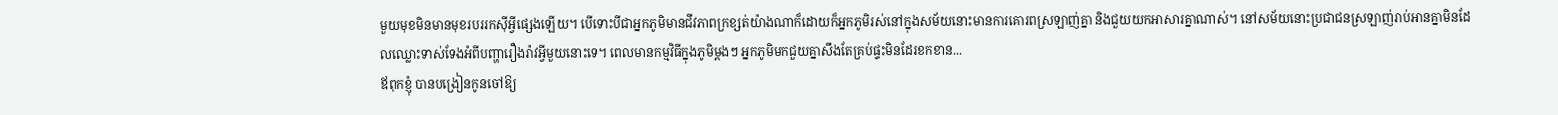មួយមុខមិនមានមុខរបររកស៊ីអ្វីផ្សេងឡើយ។ បើទោះបីជាអ្នកភូមិមានជីវភាពក្រខ្សត់យ៉ាងណាក៏ដោយក៏អ្នកភូមិរស់នៅក្នុងសម័យនោះមានការគោរពស្រឡាញ់គ្នា និងជួយយកអាសារគ្នាណាស់។ នៅសម័យនោះប្រជាជនស្រឡាញ់រាប់អានគ្នាមិនដែលឈ្លោះទាស់ទែងអំពីបញ្ហារឿងរ៉ាវអ្វីមួយនោះទេ។ ពេលមានកម្មវិធីក្នុងភូមិម្ដងៗ អ្នកភូមិមកជួយគ្នាសឹងតែគ្រប់ផ្ទះមិនដែរខកខាន...
ឪពុកខ្ញុំ បានបង្រៀនកូនចៅឱ្យ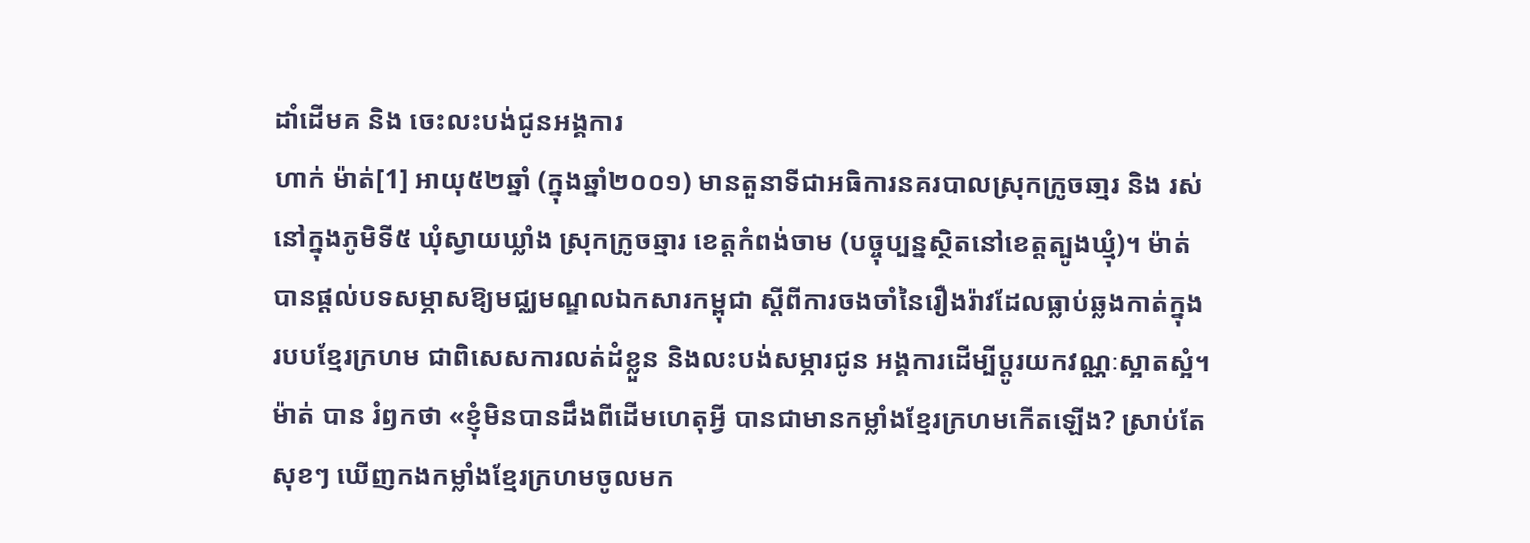ដាំដើមគ និង ចេះលះបង់ជូនអង្គការ
ហាក់ ម៉ាត់[1] អាយុ៥២ឆ្នាំ (ក្នុងឆ្នាំ២០០១) មានតួនាទីជាអធិការនគរបាលស្រុកក្រូចឆា្មរ និង រស់នៅក្នុងភូមិទី៥ ឃុំស្វាយឃ្លាំង ស្រុកក្រូចឆ្មារ ខេត្តកំពង់ចាម (បច្ចុប្បន្នស្ថិតនៅខេត្តត្បូងឃ្មុំ)។ ម៉ាត់ បានផ្ដល់បទសម្ភាសឱ្យមជ្ឈមណ្ឌលឯកសារកម្ពុជា ស្ដីពីការចងចាំនៃរឿងរ៉ាវដែលធ្លាប់ឆ្លងកាត់ក្នុងរបបខ្មែរក្រហម ជាពិសេសការលត់ដំខ្លួន និងលះបង់សម្ភារជូន អង្គការដើម្បីប្ដូរយកវណ្ណៈស្អាតស្អំ។ ម៉ាត់ បាន រំឭកថា «ខ្ញុំមិនបានដឹងពីដើមហេតុអ្វី បានជាមានកម្លាំងខ្មែរក្រហមកើតឡើង? ស្រាប់តែសុខៗ ឃើញកងកម្លាំងខ្មែរក្រហមចូលមក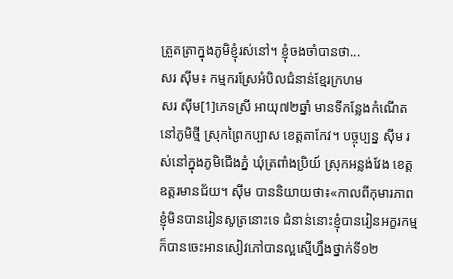ត្រួតត្រាក្នុងភូមិខ្ញុំរស់នៅ។ ខ្ញុំចងចាំបានថា...
សរ ស៊ីម៖ កម្មករស្រែអំបិលជំនាន់ខ្មែរក្រហម
សរ ស៊ីម[1]ភេទស្រី អាយុ៧២ឆ្នាំ មានទីកន្លែងកំណើតនៅភូមិថ្មី ស្រុកព្រៃកប្បាស ខេត្តតាកែវ។ បច្ចុប្បន្ន ស៊ីម រស់នៅក្នុងភូមិជើងភ្នំ ឃុំត្រពាំងប្រិយ៍ ស្រុកអន្លង់វែង ខេត្តឧត្តរមានជ័យ។ ស៊ីម បាននិយាយថា៖«កាលពីកុមារភាពខ្ញុំមិនបានរៀនសូត្រនោះទេ ជំនាន់នោះខ្ញុំបានរៀនអក្ខរកម្មក៏បានចេះអានសៀវភៅបានល្អស្មើហ្នឹងថ្នាក់ទី១២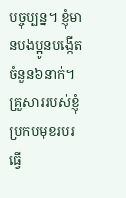បច្ចុប្បន្ន។ ខ្ញុំមានបងប្អូនបង្កើតចំនួន៦នាក់។ គ្រួសាររបស់ខ្ញុំប្រកបមុខរបរធ្វើ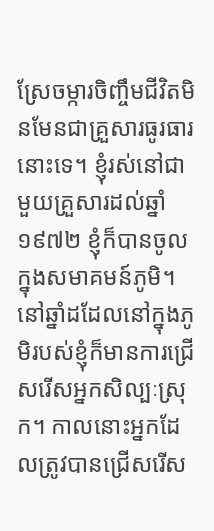ស្រែចម្ការចិញ្ចឹមជីវិតមិនមែនជាគ្រួសារធូរធារនោះទេ។ ខ្ញុំរស់នៅជាមួយគ្រួសារដល់ឆ្នាំ១៩៧២ ខ្ញុំក៏បានចូលក្នុងសមាគមន៍ភូមិ។ នៅឆ្នាំដដែលនៅក្នុងភូមិរបស់ខ្ញុំក៏មានការជ្រើសរើសអ្នកសិល្បៈស្រុក។ កាលនោះអ្នកដែលត្រូវបានជ្រើសរើស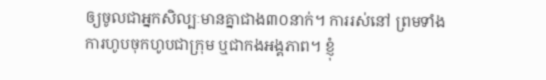ឲ្យចូលជាអ្នកសិល្បៈមានគ្នាជាង៣០នាក់។ ការរស់នៅ ព្រមទាំងការហូបចុកហូបជាក្រុម ឬជាកងអង្គភាព។ ខ្ញុំ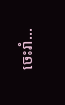ចេះរាំ...